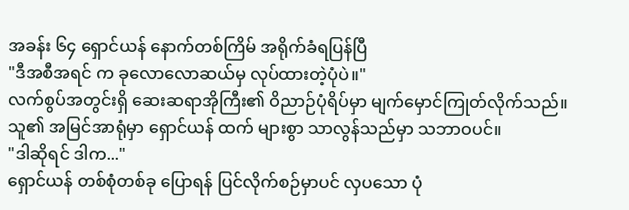အခန်း ၆၄ ရှောင်ယန် နောက်တစ်ကြိမ် အရိုက်ခံရပြန်ပြီ
"ဒီအစီအရင် က ခုလောလောဆယ်မှ လုပ်ထားတဲ့ပုံပဲ။"
လက်စွပ်အတွင်းရှိ ဆေးဆရာအိုကြီး၏ ဝိညာဉ်ပုံရိပ်မှာ မျက်မှောင်ကြုတ်လိုက်သည်။ သူ၏ အမြင်အာရုံမှာ ရှောင်ယန် ထက် များစွာ သာလွန်သည်မှာ သဘာဝပင်။
"ဒါဆိုရင် ဒါက..."
ရှောင်ယန် တစ်စုံတစ်ခု ပြောရန် ပြင်လိုက်စဉ်မှာပင် လှပသော ပုံ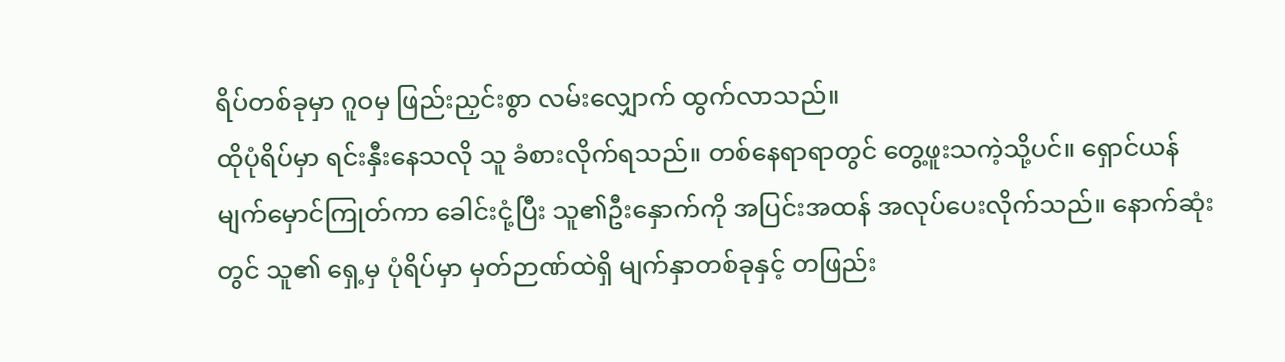ရိပ်တစ်ခုမှာ ဂူဝမှ ဖြည်းညှင်းစွာ လမ်းလျှောက် ထွက်လာသည်။
ထိုပုံရိပ်မှာ ရင်းနှီးနေသလို သူ ခံစားလိုက်ရသည်။ တစ်နေရာရာတွင် တွေ့ဖူးသကဲ့သို့ပင်။ ရှောင်ယန် မျက်မှောင်ကြုတ်ကာ ခေါင်းငုံ့ပြီး သူ၏ဦးနှောက်ကို အပြင်းအထန် အလုပ်ပေးလိုက်သည်။ နောက်ဆုံးတွင် သူ၏ ရှေ့မှ ပုံရိပ်မှာ မှတ်ဉာဏ်ထဲရှိ မျက်နှာတစ်ခုနှင့် တဖြည်း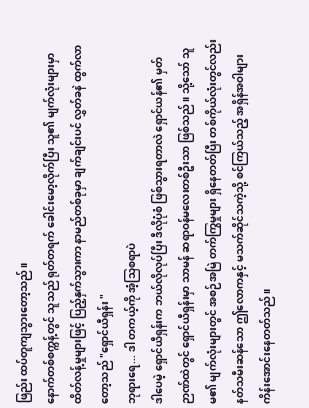ဖြည်း ထပ်တူကျသွားတော့သည်။
နောက်တစ်စက္ကန့်တွင် သူသည် ရုတ်တရက် ခေါင်းမော့လိုက်ပြီး သူ၏ မျက်လုံးများမှာ ထိတ်လန့်မှုများဖြင့် ပြည့်နှက်သွားကာ နာမည်တစ်ခုမှာ ချက်ချင်းပင် လွှတ်ခနဲ ထွက်လာတော့သည် "ရှောင်ယီရှန်း "
ဘုရားရေ... ဒါ တကယ့်ကို အံ့သြစရာပဲ
ဒါပေမဲ့ ရှောင်ယီရှန်းက ဘယ်လိုလုပ်ပြီး ဒီလိုပုံစံ ဖြစ်သွားရတာလဲ ရှောင်ယန်၏ မှတ်ဉာဏ်ထဲတွင် ရှောင်ယီရှန်းမှာ သာမန် ဆရာဝန်မလေးတစ်ဦးသာ ဖြစ်သည်။ သို့သော် သူမ၏ မျက်လုံးများတွင် အစဉ်အမြဲ တက်ကြွမှုများ ရှိနေတတ်ပြီး တစ်ကိုယ်လုံးတွင်လည်း နတ်သမီးဆန်သော ဤလောကနှင့် မသက်ဆိုင်သကဲ့သို့ စင်ကြယ်သည့် အရှိန်အဝါများ ကိန်းအောင်းနေတတ်သည်။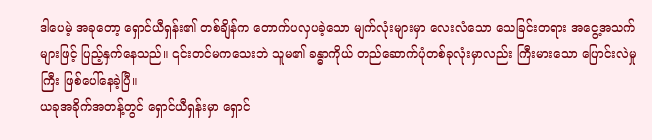ဒါပေမဲ့ အခုတော့ ရှောင်ယီရှန်း၏ တစ်ချိန်က တောက်ပလှပခဲ့သော မျက်လုံးများမှာ လေးလံသော သေခြင်းတရား အငွေ့အသက်များဖြင့် ပြည့်နှက်နေသည်။ ၎င်းတင်မကသေးဘဲ သူမ၏ ခန္ဓာကိုယ် တည်ဆောက်ပုံတစ်ခုလုံးမှာလည်း ကြီးမားသော ပြောင်းလဲမှုကြီး ဖြစ်ပေါ်နေခဲ့ပြီ။
ယခုအခိုက်အတန့်တွင် ရှောင်ယီရှန်းမှာ ရှောင်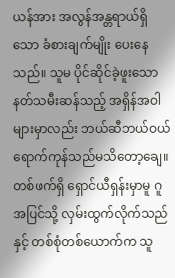ယန်အား အလွန်အန္တရာယ်ရှိသော ခံစားချက်မျိုး ပေးနေသည်။ သူမ ပိုင်ဆိုင်ခဲ့ဖူးသော နတ်သမီးဆန်သည့် အရှိန်အဝါများမှာလည်း ဘယ်ဆီဘယ်ဝယ် ရောက်ကုန်သည်မသိတော့ချေ။
တစ်ဖက်ရှိ ရှောင်ယီရှန်းမှာမူ ဂူအပြင်သို့ လှမ်းထွက်လိုက်သည်နှင့် တစ်စုံတစ်ယောက်က သူ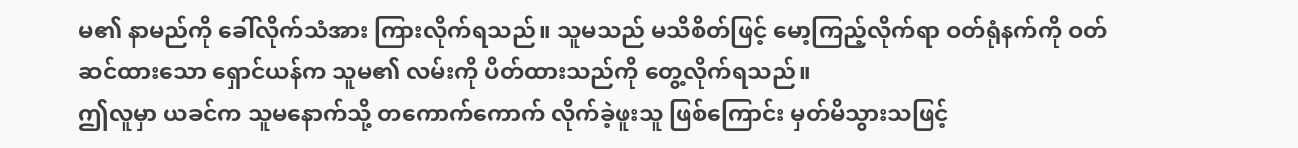မ၏ နာမည်ကို ခေါ်လိုက်သံအား ကြားလိုက်ရသည်။ သူမသည် မသိစိတ်ဖြင့် မော့ကြည့်လိုက်ရာ ဝတ်ရုံနက်ကို ဝတ်ဆင်ထားသော ရှောင်ယန်က သူမ၏ လမ်းကို ပိတ်ထားသည်ကို တွေ့လိုက်ရသည်။
ဤလူမှာ ယခင်က သူမနောက်သို့ တကောက်ကောက် လိုက်ခဲ့ဖူးသူ ဖြစ်ကြောင်း မှတ်မိသွားသဖြင့်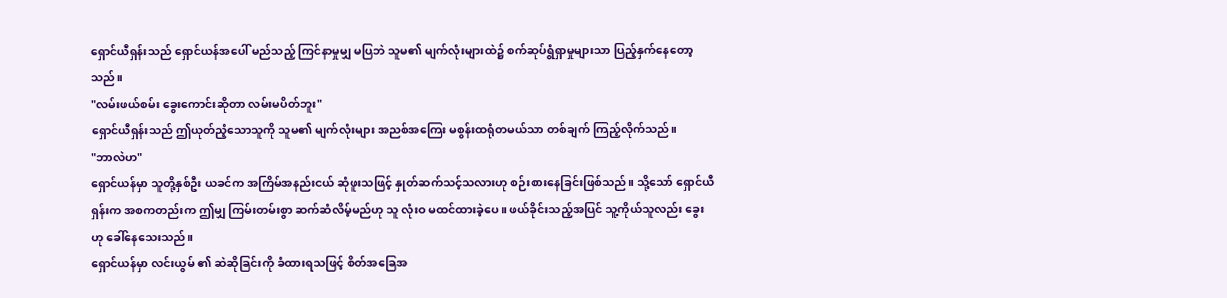ရှောင်ယီရှန်းသည် ရှောင်ယန်အပေါ် မည်သည့် ကြင်နာမှုမျှ မပြဘဲ သူမ၏ မျက်လုံးများထဲ၌ စက်ဆုပ်ရွံရှာမှုများသာ ပြည့်နှက်နေတော့သည်။
"လမ်းဖယ်စမ်း ခွေးကောင်းဆိုတာ လမ်းမပိတ်ဘူး"
ရှောင်ယီရှန်းသည် ဤယုတ်ညံ့သောသူကို သူမ၏ မျက်လုံးများ အညစ်အကြေး မစွန်းထရုံတမယ်သာ တစ်ချက် ကြည့်လိုက်သည်။
"ဘာလဲဟ"
ရှောင်ယန်မှာ သူတို့နှစ်ဦး ယခင်က အကြိမ်အနည်းငယ် ဆုံဖူးသဖြင့် နှုတ်ဆက်သင့်သလားဟု စဉ်းစားနေခြင်းဖြစ်သည်။ သို့သော် ရှောင်ယီရှန်းက အစကတည်းက ဤမျှ ကြမ်းတမ်းစွာ ဆက်ဆံလိမ့်မည်ဟု သူ လုံးဝ မထင်ထားခဲ့ပေ။ ဖယ်ခိုင်းသည့်အပြင် သူ့ကိုယ်သူလည်း ခွေးဟု ခေါ်နေသေးသည်။
ရှောင်ယန်မှာ လင်းယွမ် ၏ ဆဲဆိုခြင်းကို ခံထားရသဖြင့် စိတ်အခြေအ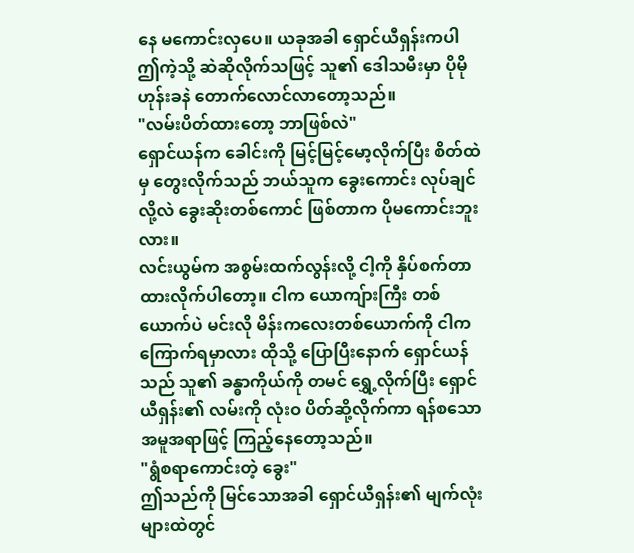နေ မကောင်းလှပေ။ ယခုအခါ ရှောင်ယီရှန်းကပါ ဤကဲ့သို့ ဆဲဆိုလိုက်သဖြင့် သူ၏ ဒေါသမီးမှာ ပိုမို ဟုန်းခနဲ တောက်လောင်လာတော့သည်။
"လမ်းပိတ်ထားတော့ ဘာဖြစ်လဲ"
ရှောင်ယန်က ခေါင်းကို မြင့်မြင့်မော့လိုက်ပြီး စိတ်ထဲမှ တွေးလိုက်သည် ဘယ်သူက ခွေးကောင်း လုပ်ချင်လို့လဲ ခွေးဆိုးတစ်ကောင် ဖြစ်တာက ပိုမကောင်းဘူးလား။
လင်းယွမ်က အစွမ်းထက်လွန်းလို့ ငါ့ကို နှိပ်စက်တာ ထားလိုက်ပါတော့။ ငါက ယောကျ်ားကြီး တစ်ယောက်ပဲ မင်းလို မိန်းကလေးတစ်ယောက်ကို ငါက ကြောက်ရမှာလား ထိုသို့ ပြောပြီးနောက် ရှောင်ယန်သည် သူ၏ ခန္ဓာကိုယ်ကို တမင် ရွှေ့လိုက်ပြီး ရှောင်ယီရှန်း၏ လမ်းကို လုံးဝ ပိတ်ဆို့လိုက်ကာ ရန်စသော အမူအရာဖြင့် ကြည့်နေတော့သည်။
"ရွံစရာကောင်းတဲ့ ခွေး"
ဤသည်ကို မြင်သောအခါ ရှောင်ယီရှန်း၏ မျက်လုံးများထဲတွင်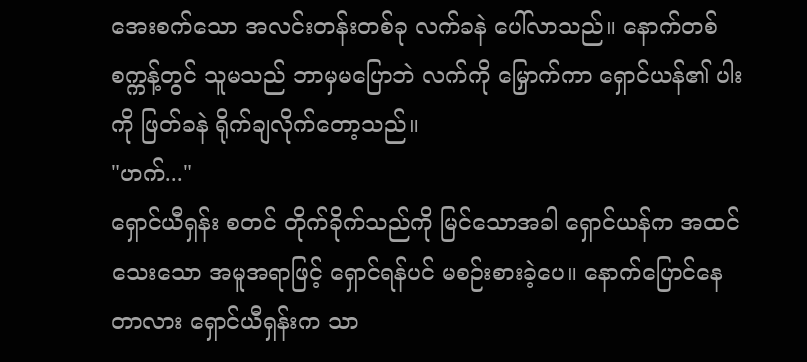အေးစက်သော အလင်းတန်းတစ်ခု လက်ခနဲ ပေါ်လာသည်။ နောက်တစ်စက္ကန့်တွင် သူမသည် ဘာမှမပြောဘဲ လက်ကို မြှောက်ကာ ရှောင်ယန်၏ ပါးကို ဖြတ်ခနဲ ရိုက်ချလိုက်တော့သည်။
"ဟက်..."
ရှောင်ယီရှန်း စတင် တိုက်ခိုက်သည်ကို မြင်သောအခါ ရှောင်ယန်က အထင်သေးသော အမူအရာဖြင့် ရှောင်ရန်ပင် မစဉ်းစားခဲ့ပေ။ နောက်ပြောင်နေတာလား ရှောင်ယီရှန်းက သာ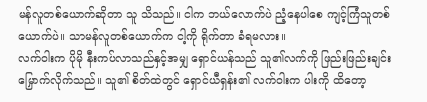မန်လူတစ်ယောက်ဆိုတာ သူ သိသည်။ ငါက ဘယ်လောက်ပဲ ညံ့နေပါစေ ကျင့်ကြံသူတစ်ယောက်ပဲ။ သာမန်လူတစ်ယောက်က ငါ့ကို ရိုက်တာ ခံရမလား။
လက်ဝါးက ပိုမို နီးကပ်လာသည်နှင့်အမျှ ရှောင်ယန်သည် သူ၏လက်ကို ဖြည်းဖြည်းချင်း မြှောက်လိုက်သည်။ သူ၏ စိတ်ထဲတွင် ရှောင်ယီရှန်း၏ လက်ဝါးက ပါးကို ထိတော့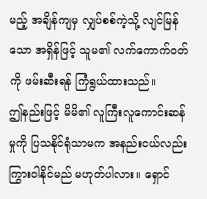မည့် အချိန်ကျမှ လျှပ်စစ်ကဲ့သို့ လျင်မြန်သော အရှိန်ဖြင့် သူမ၏ လက်ကောက်ဝတ်ကို ဖမ်းဆီးရန် ကြံရွယ်ထားသည်။
ဤနည်းဖြင့် မိမိ၏ လူကြီးလူကောင်းဆန်မှုကို ပြသနိုင်ရုံသာမက အနည်းငယ်လည်း ကြွားဝါနိုင်မည် မဟုတ်ပါလား။ ရှောင်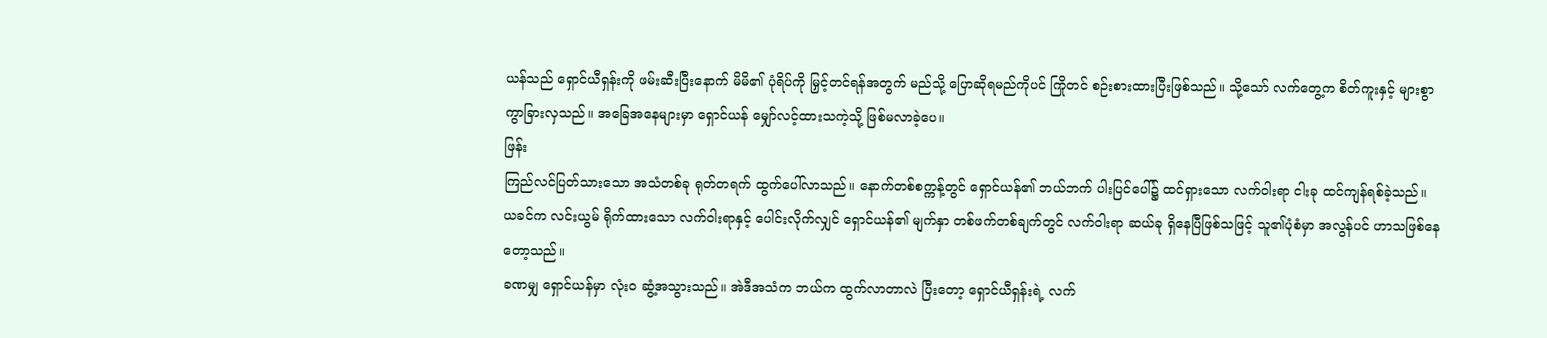ယန်သည် ရှောင်ယီရှန်းကို ဖမ်းဆီးပြီးနောက် မိမိ၏ ပုံရိပ်ကို မြှင့်တင်ရန်အတွက် မည်သို့ ပြောဆိုရမည်ကိုပင် ကြိုတင် စဉ်းစားထားပြီးဖြစ်သည်။ သို့သော် လက်တွေ့က စိတ်ကူးနှင့် များစွာ ကွာခြားလှသည်။ အခြေအနေများမှာ ရှောင်ယန် မျှော်လင့်ထားသကဲ့သို့ ဖြစ်မလာခဲ့ပေ။
ဖြန်း
ကြည်လင်ပြတ်သားသော အသံတစ်ခု ရုတ်တရက် ထွက်ပေါ်လာသည်။ နောက်တစ်စက္ကန့်တွင် ရှောင်ယန်၏ ဘယ်ဘက် ပါးပြင်ပေါ်၌ ထင်ရှားသော လက်ဝါးရာ ငါးခု ထင်ကျန်ရစ်ခဲ့သည်။ ယခင်က လင်းယွမ် ရိုက်ထားသော လက်ဝါးရာနှင့် ပေါင်းလိုက်လျှင် ရှောင်ယန်၏ မျက်နှာ တစ်ဖက်တစ်ချက်တွင် လက်ဝါးရာ ဆယ်ခု ရှိနေပြီဖြစ်သဖြင့် သူ၏ပုံစံမှာ အလွန်ပင် ဟာသဖြစ်နေတော့သည်။
ခဏမျှ ရှောင်ယန်မှာ လုံးဝ ဆွံ့အသွားသည်။ အဲဒီအသံက ဘယ်က ထွက်လာတာလဲ ပြီးတော့ ရှောင်ယီရှန်းရဲ့ လက်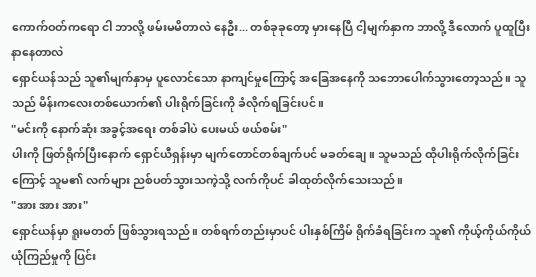ကောက်ဝတ်ကရော ငါ ဘာလို့ ဖမ်းမမိတာလဲ နေဦး... တစ်ခုခုတော့ မှားနေပြီ ငါ့မျက်နှာက ဘာလို့ ဒီလောက် ပူထူပြီး နာနေတာလဲ
ရှောင်ယန်သည် သူ၏မျက်နှာမှ ပူလောင်သော နာကျင်မှုကြောင့် အခြေအနေကို သဘောပေါက်သွားတော့သည်။ သူသည် မိန်းကလေးတစ်ယောက်၏ ပါးရိုက်ခြင်းကို ခံလိုက်ရခြင်းပင်။
"မင်းကို နောက်ဆုံး အခွင့်အရေး တစ်ခါပဲ ပေးမယ် ဖယ်စမ်း"
ပါးကို ဖြတ်ရိုက်ပြီးနောက် ရှောင်ယီရှန်းမှာ မျက်တောင်တစ်ချက်ပင် မခတ်ချေ။ သူမသည် ထိုပါးရိုက်လိုက်ခြင်းကြောင့် သူမ၏ လက်များ ညစ်ပတ်သွားသကဲ့သို့ လက်ကိုပင် ခါထုတ်လိုက်သေးသည်။
"အား အား အား"
ရှောင်ယန်မှာ ရူးမတတ် ဖြစ်သွားရသည်။ တစ်ရက်တည်းမှာပင် ပါးနှစ်ကြိမ် ရိုက်ခံရခြင်းက သူ၏ ကိုယ့်ကိုယ်ကိုယ် ယုံကြည်မှုကို ပြင်း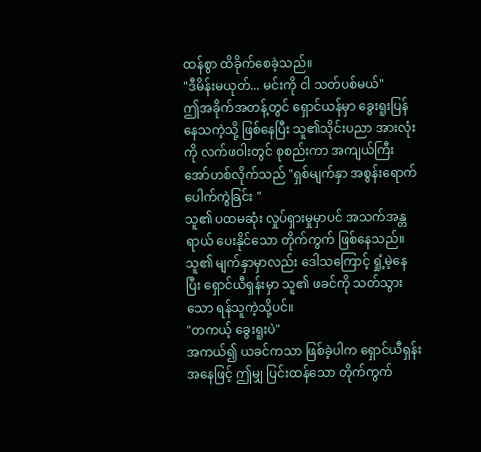ထန်စွာ ထိခိုက်စေခဲ့သည်။
"ဒီမိန်းမယုတ်... မင်းကို ငါ သတ်ပစ်မယ်"
ဤအခိုက်အတန့်တွင် ရှောင်ယန်မှာ ခွေးရူးပြန်နေသကဲ့သို့ ဖြစ်နေပြီး သူ၏သိုင်းပညာ အားလုံးကို လက်ဖဝါးတွင် စုစည်းကာ အကျယ်ကြီး အော်ဟစ်လိုက်သည် "ရှစ်မျက်နှာ အစွန်းရောက် ပေါက်ကွဲခြင်း "
သူ၏ ပထမဆုံး လှုပ်ရှားမှုမှာပင် အသက်အန္တရာယ် ပေးနိုင်သော တိုက်ကွက် ဖြစ်နေသည်။ သူ၏ မျက်နှာမှာလည်း ဒေါသကြောင့် ရှုံ့မဲ့နေပြီး ရှောင်ယီရှန်းမှာ သူ၏ ဖခင်ကို သတ်သွားသော ရန်သူကဲ့သို့ပင်။
"တကယ့် ခွေးရူးပဲ"
အကယ်၍ ယခင်ကသာ ဖြစ်ခဲ့ပါက ရှောင်ယီရှန်းအနေဖြင့် ဤမျှ ပြင်းထန်သော တိုက်ကွက်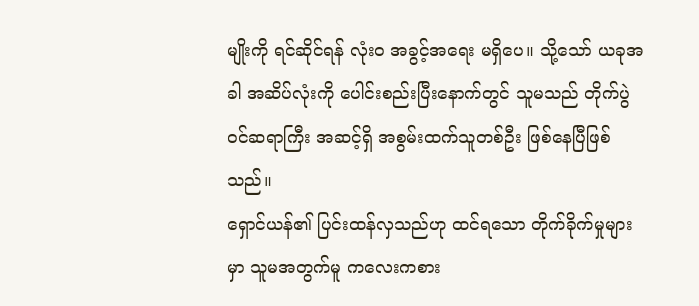မျိုးကို ရင်ဆိုင်ရန် လုံးဝ အခွင့်အရေး မရှိပေ။ သို့သော် ယခုအခါ အဆိပ်လုံးကို ပေါင်းစည်းပြီးနောက်တွင် သူမသည် တိုက်ပွဲဝင်ဆရာကြီး အဆင့်ရှိ အစွမ်းထက်သူတစ်ဦး ဖြစ်နေပြီဖြစ်သည်။
ရှောင်ယန်၏ ပြင်းထန်လှသည်ဟု ထင်ရသော တိုက်ခိုက်မှုများမှာ သူမအတွက်မူ ကလေးကစား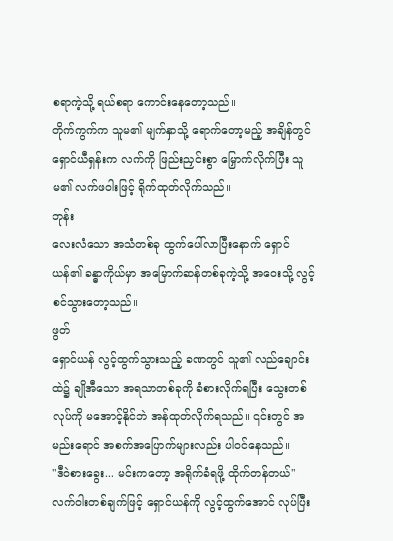စရာကဲ့သို့ ရယ်စရာ ကောင်းနေတော့သည်။
တိုက်ကွက်က သူမ၏ မျက်နှာသို့ ရောက်တော့မည့် အချိန်တွင် ရှောင်ယီရှန်းက လက်ကို ဖြည်းညှင်းစွာ မြှောက်လိုက်ပြီး သူမ၏ လက်ဖဝါးဖြင့် ရိုက်ထုတ်လိုက်သည်။
ဘုန်း
လေးလံသော အသံတစ်ခု ထွက်ပေါ်လာပြီးနောက် ရှောင်ယန်၏ ခန္ဓာကိုယ်မှာ အမြောက်ဆန်တစ်ခုကဲ့သို့ အဝေးသို့ လွင့်စင်သွားတော့သည်။
ဖွတ်
ရှောင်ယန် လွင့်ထွက်သွားသည့် ခဏတွင် သူ၏ လည်ချောင်းထဲ၌ ချိုအီသော အရသာတစ်ခုကို ခံစားလိုက်ရပြီး သွေးတစ်လုပ်ကို မအောင့်နိုင်ဘဲ အန်ထုတ်လိုက်ရသည်။ ၎င်းတွင် အမည်းရောင် အစက်အပြောက်များလည်း ပါဝင်နေသည်။
"ဒီဝဲစားခွေး... မင်းကတော့ အရိုက်ခံရဖို့ ထိုက်တန်တယ်"
လက်ဝါးတစ်ချက်ဖြင့် ရှောင်ယန်ကို လွင့်ထွက်အောင် လုပ်ပြီး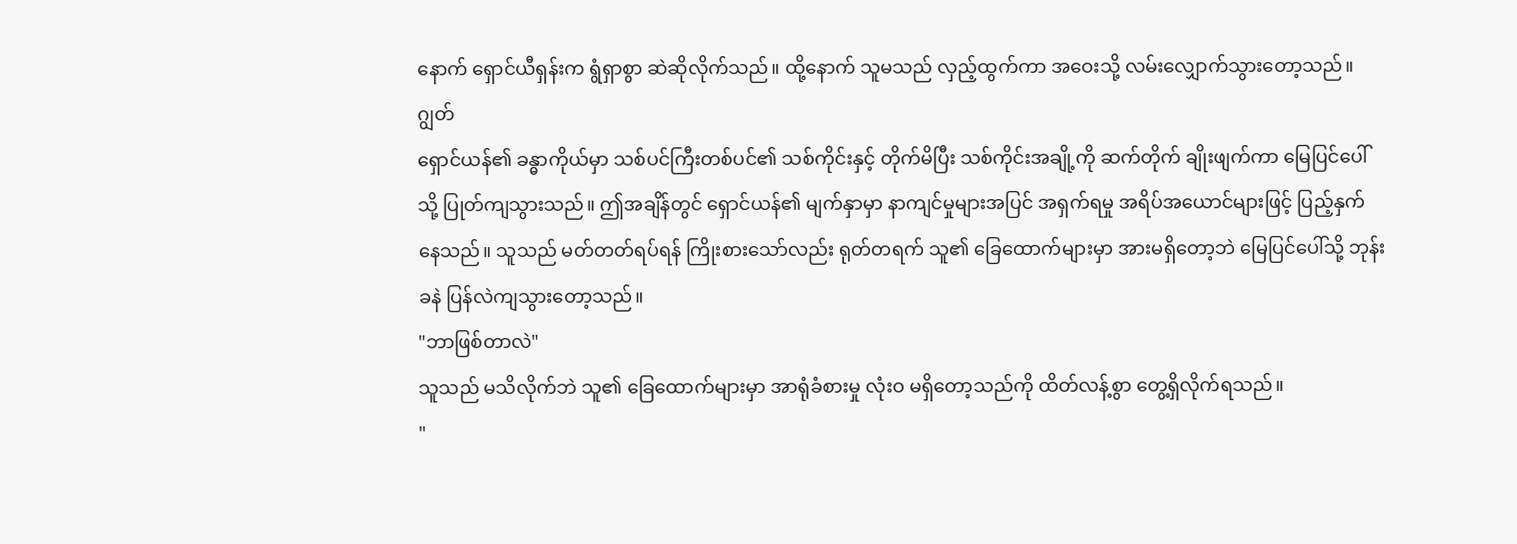နောက် ရှောင်ယီရှန်းက ရွံရှာစွာ ဆဲဆိုလိုက်သည်။ ထို့နောက် သူမသည် လှည့်ထွက်ကာ အဝေးသို့ လမ်းလျှောက်သွားတော့သည်။
ဂျွတ်
ရှောင်ယန်၏ ခန္ဓာကိုယ်မှာ သစ်ပင်ကြီးတစ်ပင်၏ သစ်ကိုင်းနှင့် တိုက်မိပြီး သစ်ကိုင်းအချို့ကို ဆက်တိုက် ချိုးဖျက်ကာ မြေပြင်ပေါ်သို့ ပြုတ်ကျသွားသည်။ ဤအချိန်တွင် ရှောင်ယန်၏ မျက်နှာမှာ နာကျင်မှုများအပြင် အရှက်ရမှု အရိပ်အယောင်များဖြင့် ပြည့်နှက်နေသည်။ သူသည် မတ်တတ်ရပ်ရန် ကြိုးစားသော်လည်း ရုတ်တရက် သူ၏ ခြေထောက်များမှာ အားမရှိတော့ဘဲ မြေပြင်ပေါ်သို့ ဘုန်းခနဲ ပြန်လဲကျသွားတော့သည်။
"ဘာဖြစ်တာလဲ"
သူသည် မသိလိုက်ဘဲ သူ၏ ခြေထောက်များမှာ အာရုံခံစားမှု လုံးဝ မရှိတော့သည်ကို ထိတ်လန့်စွာ တွေ့ရှိလိုက်ရသည်။
"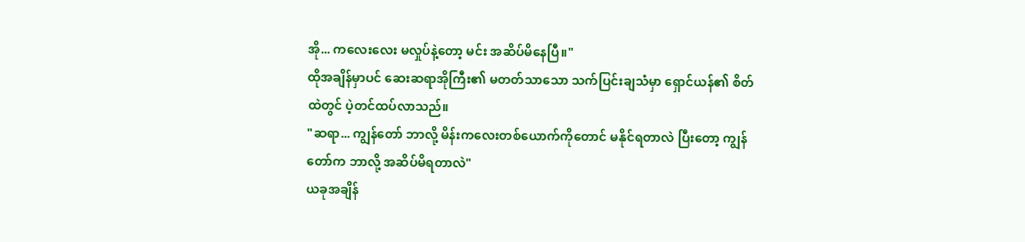အို... ကလေးလေး မလှုပ်နဲ့တော့ မင်း အဆိပ်မိနေပြီ။"
ထိုအချိန်မှာပင် ဆေးဆရာအိုကြီး၏ မတတ်သာသော သက်ပြင်းချသံမှာ ရှောင်ယန်၏ စိတ်ထဲတွင် ပဲ့တင်ထပ်လာသည်။
"ဆရာ... ကျွန်တော် ဘာလို့ မိန်းကလေးတစ်ယောက်ကိုတောင် မနိုင်ရတာလဲ ပြီးတော့ ကျွန်တော်က ဘာလို့ အဆိပ်မိရတာလဲ"
ယခုအချိန်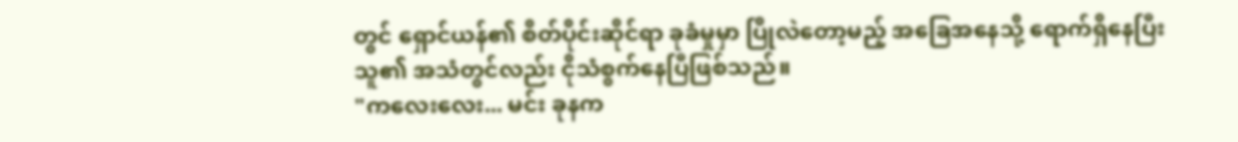တွင် ရှောင်ယန်၏ စိတ်ပိုင်းဆိုင်ရာ ခုခံမှုမှာ ပြိုလဲတော့မည့် အခြေအနေသို့ ရောက်ရှိနေပြီး သူ၏ အသံတွင်လည်း ငိုသံစွက်နေပြီဖြစ်သည်။
"ကလေးလေး... မင်း ခုနက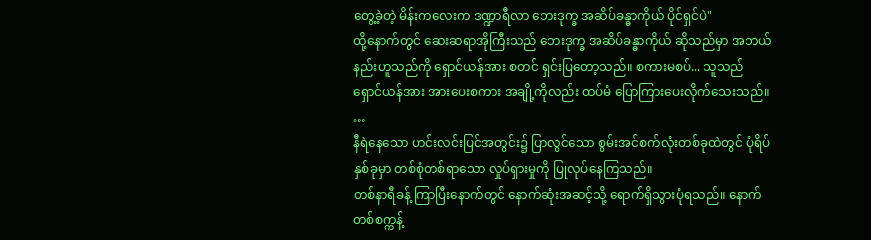တွေ့ခဲ့တဲ့ မိန်းကလေးက ဒဏ္ဍာရီလာ ဘေးဒုက္ခ အဆိပ်ခန္ဓာကိုယ် ပိုင်ရှင်ပဲ"
ထို့နောက်တွင် ဆေးဆရာအိုကြီးသည် ဘေးဒုက္ခ အဆိပ်ခန္ဓာကိုယ် ဆိုသည်မှာ အဘယ်နည်းဟူသည်ကို ရှောင်ယန်အား စတင် ရှင်းပြတော့သည်။ စကားမစပ်... သူသည် ရှောင်ယန်အား အားပေးစကား အချို့ကိုလည်း ထပ်မံ ပြောကြားပေးလိုက်သေးသည်။
…
နီရဲနေသော ဟင်းလင်းပြင်အတွင်း၌ ပြာလွင်သော စွမ်းအင်စက်လုံးတစ်ခုထဲတွင် ပုံရိပ်နှစ်ခုမှာ တစ်စုံတစ်ရာသော လှုပ်ရှားမှုကို ပြုလုပ်နေကြသည်။
တစ်နာရီခန့် ကြာပြီးနောက်တွင် နောက်ဆုံးအဆင့်သို့ ရောက်ရှိသွားပုံရသည်။ နောက်တစ်စက္ကန့်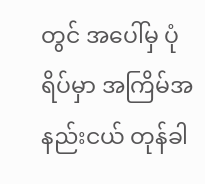တွင် အပေါ်မှ ပုံရိပ်မှာ အကြိမ်အနည်းငယ် တုန်ခါ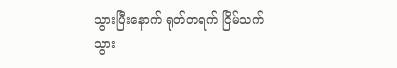သွားပြီးနောက် ရုတ်တရက် ငြိမ်သက်သွား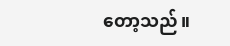တော့သည်။